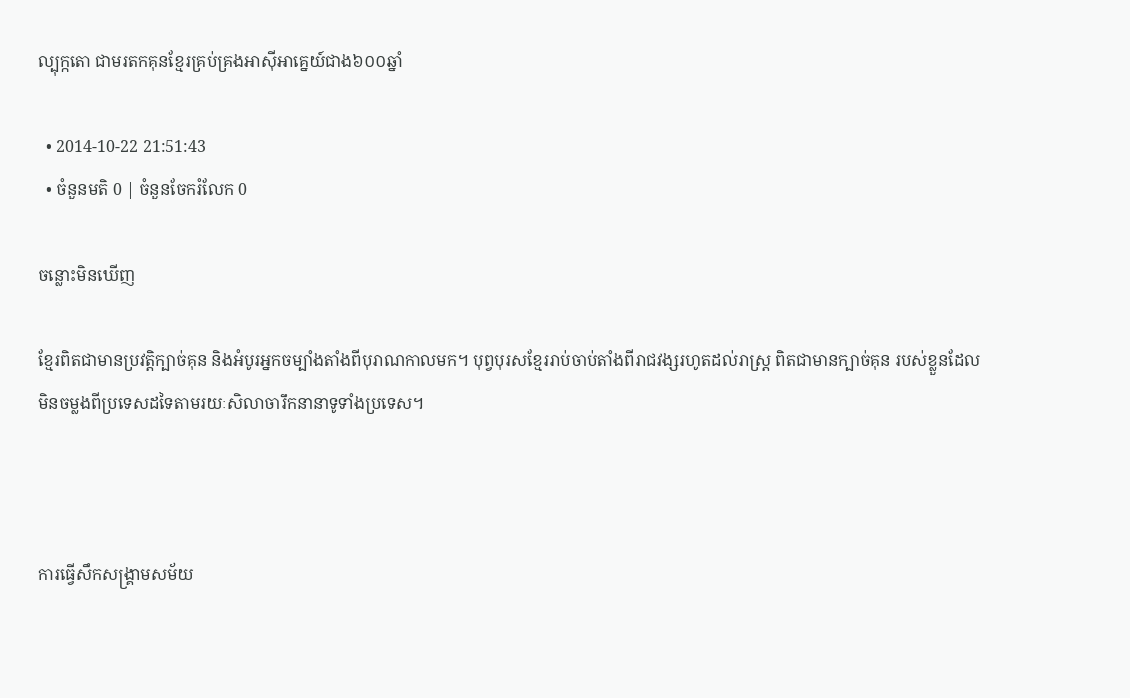ល្បុក្កតោ ជាមរតកគុនខ្មែរគ្រប់គ្រងអាស៊ីអាគ្នេយ៍ជាង៦០០ឆ្នាំ

  • 2014-10-22 21:51:43
  • ចំនួនមតិ 0 | ចំនួនចែករំលែក 0

ចន្លោះមិនឃើញ

ខ្មែរពិតជាមានប្រវត្តិក្បាច់គុន និងអំបូរអ្នកចម្បាំងតាំងពីបុរាណកាលមក។ បុព្វបុរសខ្មែររាប់ចាប់តាំងពីរាជវង្សរហូតដល់រាស្ត្រ ពិតជាមានក្បាច់គុន របស់ខ្លួនដែលមិនចម្លងពីប្រទេសដទៃតាមរយៈសិលាចារឹកនានាទូទាំងប្រទេស។



ការធ្វើសឹកសង្គ្រាមសម័យ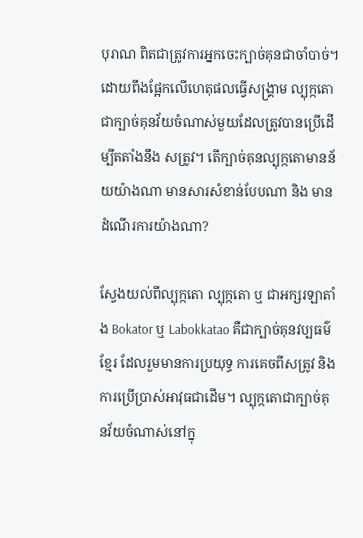បុរាណ ពិតជាត្រូវការអ្នកចេះក្បាច់គុនជាចាំបាច់។ ដោយពឹងផ្អែកលើហេតុផលធ្វើសង្គ្រាម ល្បុក្កតោ ជាក្បាច់គុនវ័យចំណាស់មួយដែលត្រូវបានប្រើដើម្បីតតាំងនឹង សត្រូវ។ តើក្បាច់គុនល្បុក្កតោមានន័យយ៉ាងណា មានសារសំខាន់បែបណា និង មានដំណើរការយ៉ាងណា?

ស្វែងយល់ពីល្បុក្កតោ ល្បុក្កតោ ឬ ជាអក្សរឡាតាំង Bokator ឬ Labokkatao គឺជាក្បាច់គុនវប្បធម៌ខ្មែរ ដែលរួមមានការប្រយុទ្ធ ការគេចពីសត្រូវ និងការប្រើប្រាស់អាវុធជាដើម។ ល្បុក្កតោជាក្បាច់គុនវ័យចំណាស់នៅក្នុ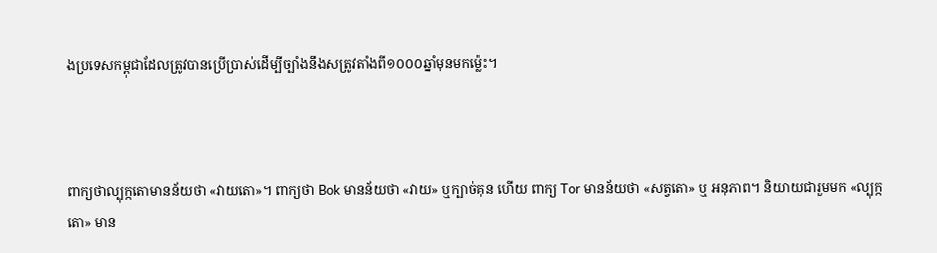ងប្រទេសកម្ពុជាដែលត្រូវបានប្រើប្រាស់ដើម្បីច្បាំងនឹងសត្រូវតាំងពី១០០០ឆ្នាំមុនមកម្ល៉េះ។



ពាក្យថាល្បុក្កតោមានន័យថា «វាយតោ»។ ពាក្យថា Bok មានន័យថា «វាយ» ឬក្បាច់គុន ហើយ ពាក្យ Tor មានន័យថា «សត្វតោ» ឬ អនុភាព។ និយាយជារួមមក «ល្បុក្កតោ» មាន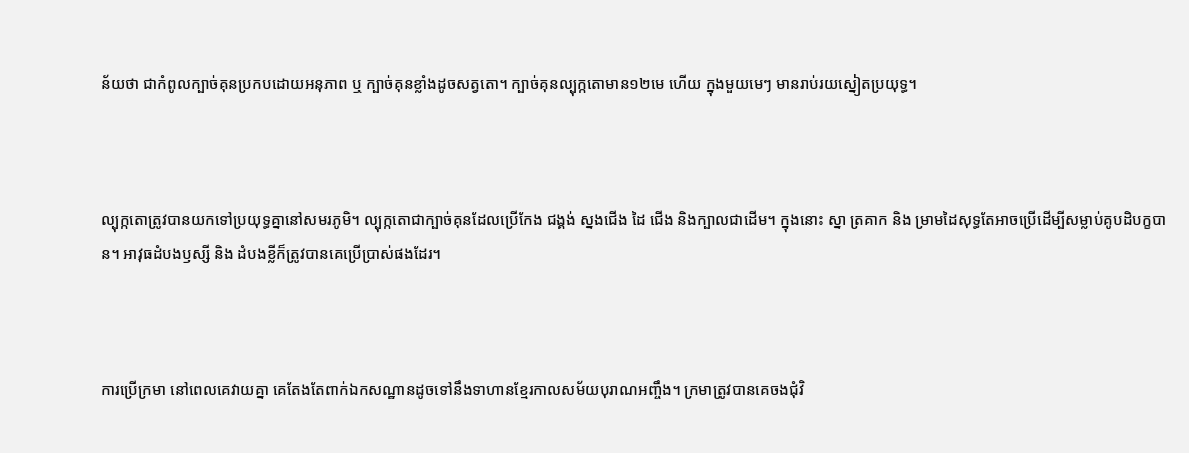ន័យថា ជាកំពូលក្បាច់គុនប្រកបដោយអនុភាព ឬ ក្បាច់គុនខ្លាំងដូចសត្វតោ។ ក្បាច់គុនល្បុក្កតោមាន១២មេ ហើយ ក្នុងមួយមេៗ មានរាប់រយស្នៀតប្រយុទ្ធ។



ល្បុក្កតោត្រូវបានយកទៅប្រយុទ្ធគ្នានៅសមរភូមិ។ ល្បុក្កតោជាក្បាច់គុនដែលប្រើកែង ជង្គង់ ស្នងជើង ដៃ ជើង និងក្បាលជាដើម។ ក្នុងនោះ ស្នា ត្រគាក និង ម្រាមដៃសុទ្ធតែអាចប្រើដើម្បីសម្លាប់គូបដិបក្ខបាន។ អាវុធដំបងឫស្សី និង ដំបងខ្លីក៏ត្រូវបានគេប្រើប្រាស់ផងដែរ។



ការប្រើក្រមា នៅពេលគេវាយគ្នា គេតែងតែពាក់ឯកសណ្ឋានដូចទៅនឹងទាហានខ្មែរកាលសម័យបុរាណអញ្ចឹង។ ក្រមាត្រូវបានគេចងជុំវិ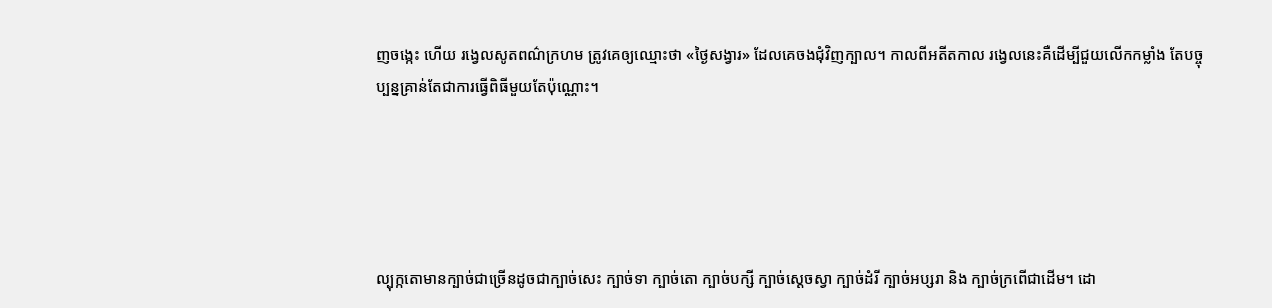ញចង្កេះ ហើយ រង្វេលសូតពណ៌ក្រហម ត្រូវគេឲ្យឈ្មោះថា «ថ្ងៃសង្វារ» ដែលគេចងជុំវិញក្បាល។ កាលពីអតីតកាល រង្វេលនេះគឺដើម្បីជួយលើកកម្លាំង តែបច្ចុប្បន្នគ្រាន់តែជាការធ្វើពិធីមួយតែប៉ុណ្ណោះ។





ល្បុក្កតោមានក្បាច់ជាច្រើនដូចជាក្បាច់សេះ ក្បាច់ទា ក្បាច់តោ ក្បាច់បក្សី ក្បាច់ស្ដេចស្វា ក្បាច់ដំរី ក្បាច់អប្សរា និង ក្បាច់ក្រពើជាដើម។ ដោ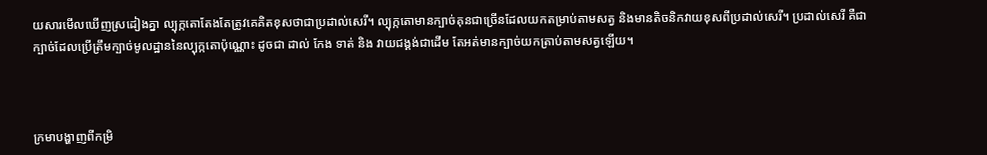យសារមើលឃើញស្រដៀងគ្នា ល្បុក្កតោតែងតែត្រូវគេគិតខុសថាជាប្រដាល់សេរី។ ល្បុក្កតោមានក្បាច់គុនជាច្រើនដែលយកតម្រាប់តាមសត្វ និងមានតិចនិកវាយខុសពីប្រដាល់សេរី។ ប្រដាល់សេរី គឺជាក្បាច់ដែលប្រើត្រឹមក្បាច់មូលដ្ឋាននៃល្បុក្កតោប៉ុណ្ណោះ ដូចជា ដាល់ កែង ទាត់ និង វាយជង្គង់ជាដើម តែអត់មានក្បាច់យកត្រាប់តាមសត្វឡើយ។



ក្រមាបង្ហាញពីកម្រិ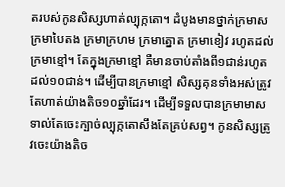តរបស់កូនសិស្សហាត់ល្បុក្កតោ។ ដំបូងមានថ្នាក់ក្រមាស ក្រមាបៃតង ក្រមាក្រហម ក្រមាត្នោត ក្រមាខៀវ រហូតដល់ក្រមាខ្មៅ។ តែក្នុងក្រមាខ្មៅ គឺមានចាប់តាំងពី១ជាន់រហូតដល់១០ជាន់។ ដើម្បីបានក្រមាខ្មៅ សិស្សគុនទាំងអស់ត្រូវតែហាត់យ៉ាងតិច១០ឆ្នាំដែរ។ ដើម្បីទទួលបានក្រមាមាសទាល់តែចេះក្បាច់ល្បុក្កតោសឹងតែគ្រប់សព្វ។ កូនសិស្សត្រូវចេះយ៉ាងតិច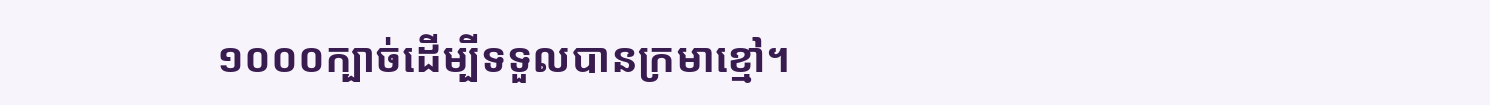១០០០ក្បាច់ដើម្បីទទួលបានក្រមាខ្មៅ។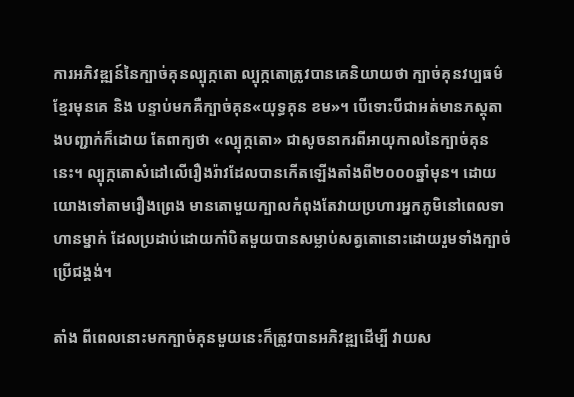ការអភិវឌ្ឍន៍នៃក្បាច់គុនល្បុក្កតោ ល្បុក្កតោត្រូវបានគេនិយាយថា ក្បាច់គុនវប្បធម៌ខ្មែរមុនគេ និង បន្ទាប់មកគឺក្បាច់គុន«យុទ្ធគុន ខម»។ បើទោះបីជាអត់មានភស្តុតាងបញ្ជាក់ក៏ដោយ តែពាក្យថា «ល្បុក្កតោ» ជាសូចនាករពីអាយុកាលនៃក្បាច់គុននេះ។ ល្បុក្កតោសំដៅលើរឿងរ៉ាវដែលបានកើតឡើងតាំងពី២០០០ឆ្នាំមុន។ ដោយយោងទៅតាមរឿងព្រេង មានតោមួយក្បាលកំពុងតែវាយប្រហារអ្នកភូមិនៅពេលទាហានម្នាក់ ដែលប្រដាប់ដោយកាំបិតមួយបានសម្លាប់សត្វតោនោះដោយរួមទាំងក្បាច់ប្រើជង្គង់។

តាំង ពីពេលនោះមកក្បាច់គុនមួយនេះក៏ត្រូវបានអភិវឌ្ឍដើម្បី វាយស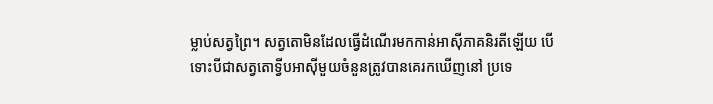ម្លាប់សត្វព្រៃ។ សត្វតោមិនដែលធ្វើដំណើរមកកាន់អាស៊ីភាគនិរតីឡើយ បើទោះបីជាសត្វតោទ្វីបអាស៊ីមួយចំនួនត្រូវបានគេរកឃើញនៅ ប្រទេ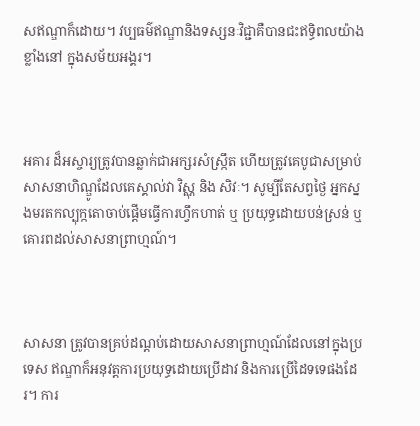សឥណ្ឌាក៏ដោយ។ វប្បធម៌ឥណ្ឌានិងទស្សនៈវិជ្ជាគឺបានជះឥទ្ធិពលយ៉ាងខ្លាំងនៅ ក្នុងសម័យអង្គរ។



អគារ ដ៏អស្ចារ្យត្រូវបានឆ្លាក់ជាអក្សរសំស្ក្រឹត ហើយត្រូវគេបូជាសម្រាប់សាសនាហិណ្ឌូដែលគេស្គាល់វា វិស្ណុ និង សិវៈ។ សូម្បីតែសព្វថ្ងៃ អ្នកស្នងមរតកល្បុក្កតោចាប់ផ្ដើមធ្វើការហ្វឹកហាត់ ឬ ប្រយុទ្ធដោយបន់ស្រន់ ឬ គោរពដល់សាសនាព្រាហ្មណ៍។



សាសនា ត្រូវបានគ្រប់ដណ្ដប់ដោយសាសនាព្រាហ្មណ៍ដែលនៅក្នុងប្រទេស ឥណ្ឌាក៏អនុវត្តការប្រយុទ្ធដោយប្រើដាវ និងការប្រើដៃទទេផងដែរ។ ការ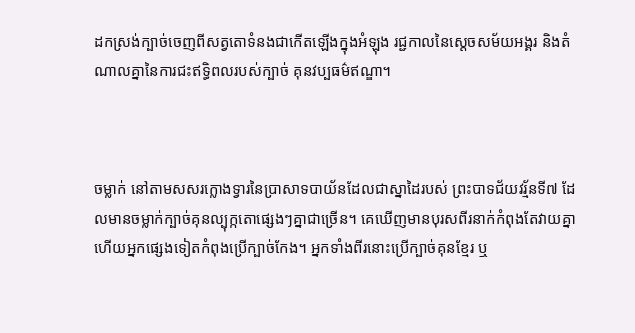ដកស្រង់ក្បាច់ចេញពីសត្វតោទំនងជាកើតឡើងក្នុងអំឡុង រជ្ជកាលនៃស្ដេចសម័យអង្គរ និងតំណាលគ្នានៃការជះឥទ្ធិពលរបស់ក្បាច់ គុនវប្បធម៌ឥណ្ឌា។



ចម្លាក់ នៅតាមសសរក្លោងទ្វារនៃប្រាសាទបាយ័នដែលជាស្នាដៃរបស់ ព្រះបាទជ័យវរ្ម័នទី៧ ដែលមានចម្លាក់ក្បាច់គុនល្បុក្កតោផ្សេងៗគ្នាជាច្រើន។ គេឃើញមានបុរសពីរនាក់កំពុងតែវាយគ្នា ហើយអ្នកផ្សេងទៀតកំពុងប្រើក្បាច់កែង។ អ្នកទាំងពីរនោះប្រើក្បាច់គុនខ្មែរ ឬ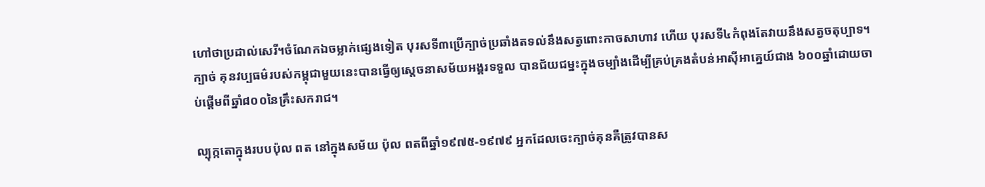ហៅថាប្រដាល់សេរី។ចំណែកឯចម្លាក់ផ្សេងទៀត បុរសទី៣ប្រើក្បាច់ប្រឆាំងតទល់នឹងសត្វពោះកាចសាហាវ ហើយ បុរសទី៤កំពុងតែវាយនឹងសត្វចតុប្បាទ។ ក្បាច់ គុនវប្បធម៌របស់កម្ពុជាមួយនេះបានធ្វើឲ្យស្ដេចនាសម័យអង្គរទទួល បានជ័យជម្នះក្នុងចម្បាំងដើម្បីគ្រប់គ្រងតំបន់អាស៊ីអាគ្នេយ៍ជាង ៦០០ឆ្នាំដោយចាប់ផ្ដើមពីឆ្នាំ៨០០នៃគ្រឹះសករាជ។

ល្បុក្កតោក្នុងរបបប៉ុល ពត នៅក្នុងសម័យ ប៉ុល ពតពីឆ្នាំ១៩៧៥-១៩៧៩ អ្នកដែលចេះក្បាច់គុនគឺត្រូវបានស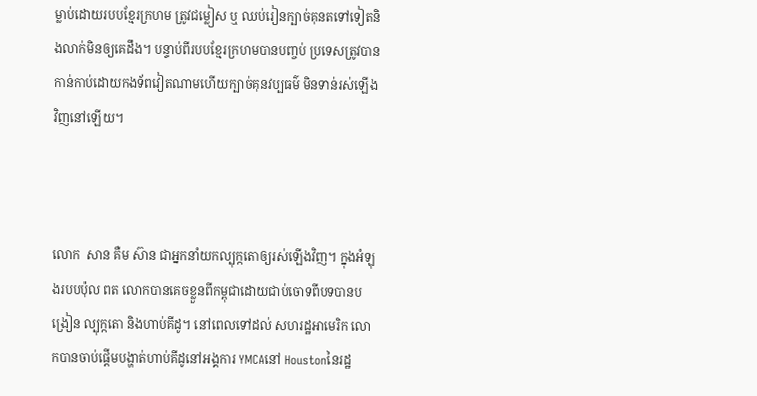ម្លាប់ដោយរបបខ្មែរក្រហម ត្រូវជម្លៀស ឬ ឈប់រៀនក្បាច់គុនតទៅទៀតនិងលាក់មិនឲ្យគេដឹង។ បន្ទាប់ពីរបបខ្មែរក្រហមបានបញ្ចប់ ប្រទេសត្រូវបានកាន់កាប់ដោយកងទ័ពវៀតណាមហើយក្បាច់គុនវប្បធម៌ មិនទាន់រស់ឡើងវិញនៅឡើយ។



លោក  សាន គឺម ស៊ាន ជាអ្នកនាំយកល្បុក្កតោឲ្យរស់ឡើងវិញ។ ក្នុងអំឡុងរបបប៉ុល ពត លោកបានគេចខ្លួនពីកម្ពុជាដោយជាប់ចោទពីបទបានបង្រៀន ល្បុក្កតោ និងហាប់គីដូ។ នៅពេលទៅដល់ សហរដ្ឋអាមេរិក លោកបានចាប់ផ្ដើមបង្ហាត់ហាប់គីដូនៅអង្គការ YMCAនៅ Houstonនៃរដ្ឋ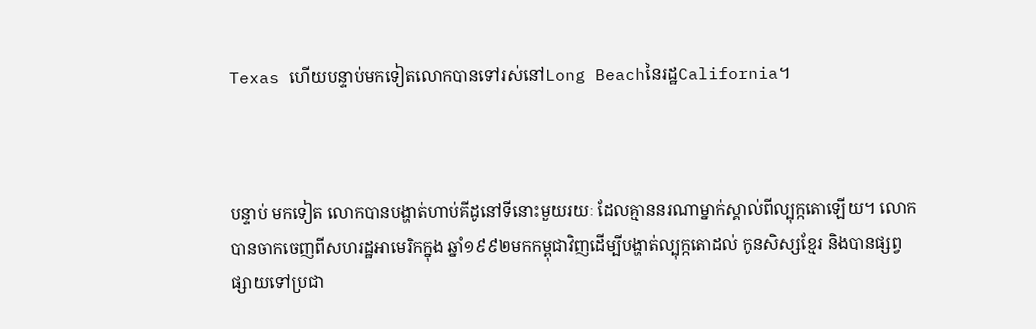Texas ហើយបន្ទាប់មកទៀតលោកបានទៅរស់នៅLong Beachនៃរដ្ឋCalifornia។



បន្ទាប់ មកទៀត លោកបានបង្ហាត់ហាប់គីដូនៅទីនោះមួយរយៈ ដែលគ្មាននរណាម្នាក់ស្គាល់ពីល្បុក្កតោឡើយ។ លោកបានចាកចេញពីសហរដ្ឋអាមេរិកក្នុង ឆ្នាំ១៩៩២មកកម្ពុជាវិញដើម្បីបង្ហាត់ល្បុក្កតោដល់ កូនសិស្សខ្មែរ និងបានផ្សព្វផ្សាយទៅប្រជា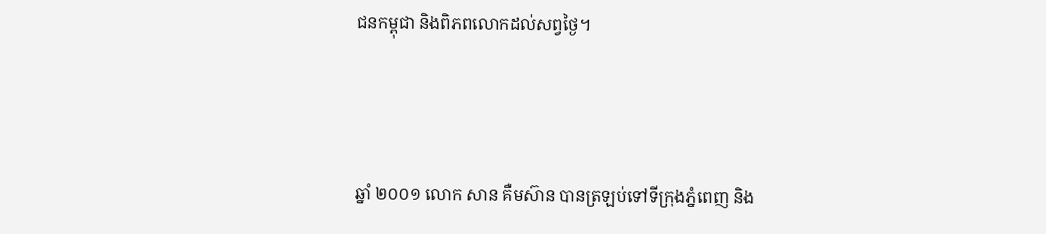ជនកម្ពុជា និងពិភពលោកដល់សព្វថ្ងៃ។



ឆ្នាំ ២០០១ លោក សាន គឺមស៊ាន បានត្រឡប់ទៅទីក្រុងភ្នំពេញ និង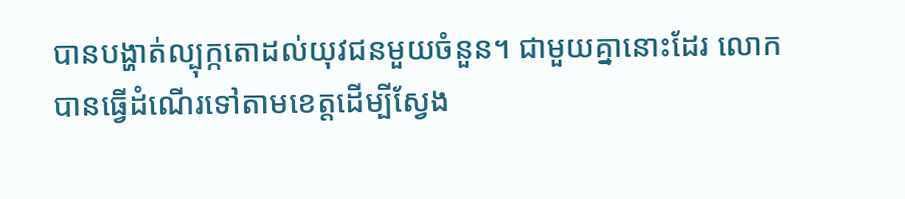បានបង្ហាត់ល្បុក្កតោដល់យុវជនមួយចំនួន។ ជាមួយគ្នានោះដែរ លោកបានធ្វើដំណើរទៅតាមខេត្តដើម្បីស្វែង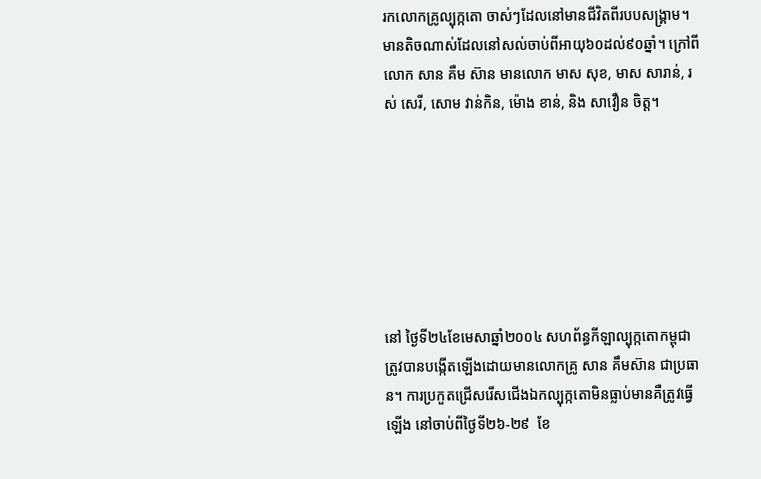រកលោកគ្រូល្បុក្កតោ ចាស់ៗដែលនៅមានជីវិតពីរបបសង្គ្រាម។ មានតិចណាស់ដែលនៅសល់ចាប់ពីអាយុ៦០ដល់៩០ឆ្នាំ។ ក្រៅពីលោក សាន គឺម ស៊ាន មានលោក មាស សុខ, មាស សារាន់, រស់ សេរី, សោម វាន់កិន, ម៉ោង ខាន់, និង សាវឿន ចិត្ត។







នៅ ថ្ងៃទី២៤ខែមេសាឆ្នាំ២០០៤ សហព័ន្ធកីឡាល្បុក្កតោកម្ពុជាត្រូវបានបង្កើតឡើងដោយមានលោកគ្រូ សាន គឹមស៊ាន ជាប្រធាន។ ការប្រកួតជ្រើសរើសជើងឯកល្បុក្កតោមិនធ្លាប់មានគឺត្រូវធ្វើឡើង នៅចាប់ពីថ្ងៃទី២៦-២៩  ខែ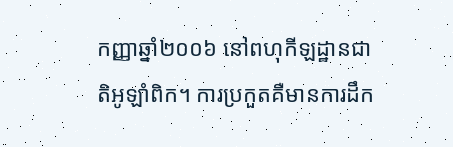កញ្ញាឆ្នាំ២០០៦ នៅពហុកីឡដ្ឋានជាតិអូឡាំពិក។ ការប្រកួតគឺមានការដឹក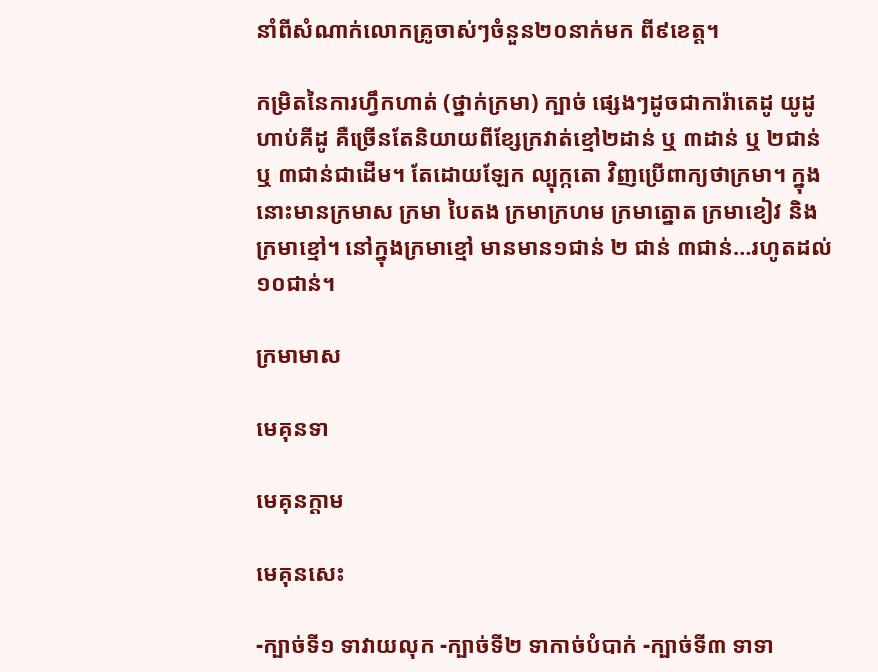នាំពីសំណាក់លោកគ្រូចាស់ៗចំនួន២០នាក់មក ពី៩ខេត្ត។

កម្រិតនៃការហ្វឹកហាត់ (ថ្នាក់ក្រមា) ក្បាច់ ផ្សេងៗដូចជាការ៉ាតេដូ យូដូ ហាប់គីដូ គឺច្រើនតែនិយាយពីខ្សែក្រវាត់ខ្មៅ២ដាន់ ឬ ៣ដាន់ ឬ ២ជាន់ ឬ ៣ជាន់ជាដើម។ តែដោយឡែក ល្បុក្កតោ វិញប្រើពាក្យថាក្រមា។ ក្នុងនោះមានក្រមាស ក្រមា បៃតង ក្រមាក្រហម ក្រមាត្នោត ក្រមាខៀវ និង ក្រមាខ្មៅ។ នៅក្នុងក្រមាខ្មៅ មានមាន១ជាន់ ២ ជាន់ ៣ជាន់…រហូតដល់១០ជាន់។

ក្រមាមាស

មេគុនទា

មេគុនក្តាម

មេគុនសេះ

-ក្បាច់ទី១ ទាវាយលុក -ក្បាច់ទី២ ទាកាច់បំបាក់ -ក្បាច់ទី៣ ទាទា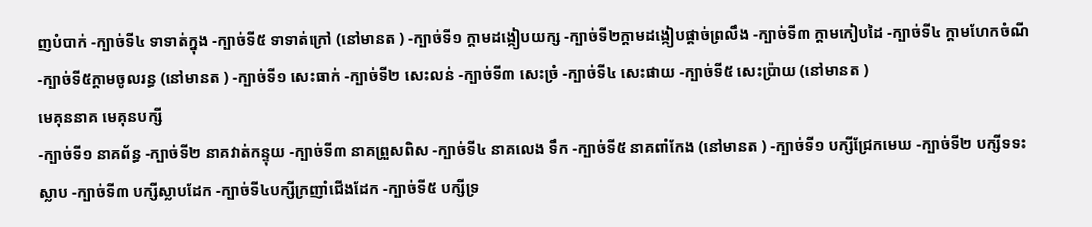ញបំបាក់ -ក្បាច់ទី៤ ទាទាត់ក្នុង -ក្បាច់ទី៥ ទាទាត់ក្រៅ (នៅមានត ) -ក្បាច់ទី១ ក្ដាមដង្កៀបយក្ស -ក្បាច់ទី២ក្ដាមដង្កៀបផ្ដាច់ព្រលឹង -ក្បាច់ទី៣ ក្ដាមកៀបដៃ -ក្បាច់ទី៤ ក្ដាមហែកចំណី -ក្បាច់ទី៥ក្ដាមចូលរន្ធ (នៅមានត ) -ក្បាច់ទី១ សេះធាក់ -ក្បាច់ទី២ សេះលន់ -ក្បាច់ទី៣ សេះច្រំ -ក្បាច់ទី៤ សេះផាយ -ក្បាច់ទី៥ សេះប៉្រាយ (នៅមានត )
មេគុននាគ មេគុនបក្សី
-ក្បាច់ទី១ នាគព័ន្ធ -ក្បាច់ទី២ នាគវាត់កន្ទុយ -ក្បាច់ទី៣ នាគព្រួសពិស -ក្បាច់ទី៤ នាគលេង ទឹក -ក្បាច់ទី៥ នាគពាំកែង (នៅមានត ) -ក្បាច់ទី១ បក្សីជ្រែកមេឃ -ក្បាច់ទី២ បក្សីទទះស្លាប -ក្បាច់ទី៣ បក្សីស្លាបដែក -ក្បាច់ទី៤បក្សីក្រញាំជើងដែក -ក្បាច់ទី៥ បក្សីទ្រ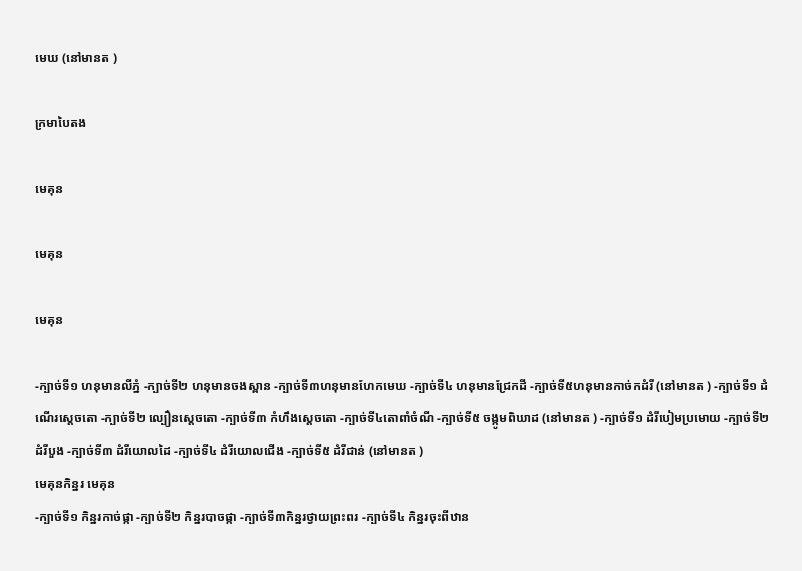មេឃ (នៅមានត )

ក្រមាបៃតង

មេគុន

មេគុន

មេគុន

-ក្បាច់ទី១ ហនុមានលីភ្នំ -ក្បាច់ទី២ ហនុមានចងស្ពាន -ក្បាច់ទី៣ហនុមានហែកមេឃ -ក្បាច់ទី៤ ហនុមានជ្រែកដី -ក្បាច់ទី៥ហនុមានកាច់កដំរី (នៅមានត ) -ក្បាច់ទី១ ដំណើរស្ដេចតោ -ក្បាច់ទី២ ល្បឿនស្ដេចតោ -ក្បាច់ទី៣ កំហឹងស្ដេចតោ -ក្បាច់ទី៤តោពាំចំណី -ក្បាច់ទី៥ ចង្កូមពិឃាដ (នៅមានត ) -ក្បាច់ទី១ ដំរីបៀមប្រមោយ -ក្បាច់ទី២ ដំរីបួង -ក្បាច់ទី៣ ដំរីយោលដៃ -ក្បាច់ទី៤ ដំរីយោលជើង -ក្បាច់ទី៥ ដំរីជាន់ (នៅមានត )
មេគុនកិន្នរ មេគុន
-ក្បាច់ទី១ កិន្នរកាច់ផ្កា -ក្បាច់ទី២ កិន្នរបាចផ្កា -ក្បាច់ទី៣កិន្នរថ្វាយព្រះពរ -ក្បាច់ទី៤ កិន្នរចុះពីឋាន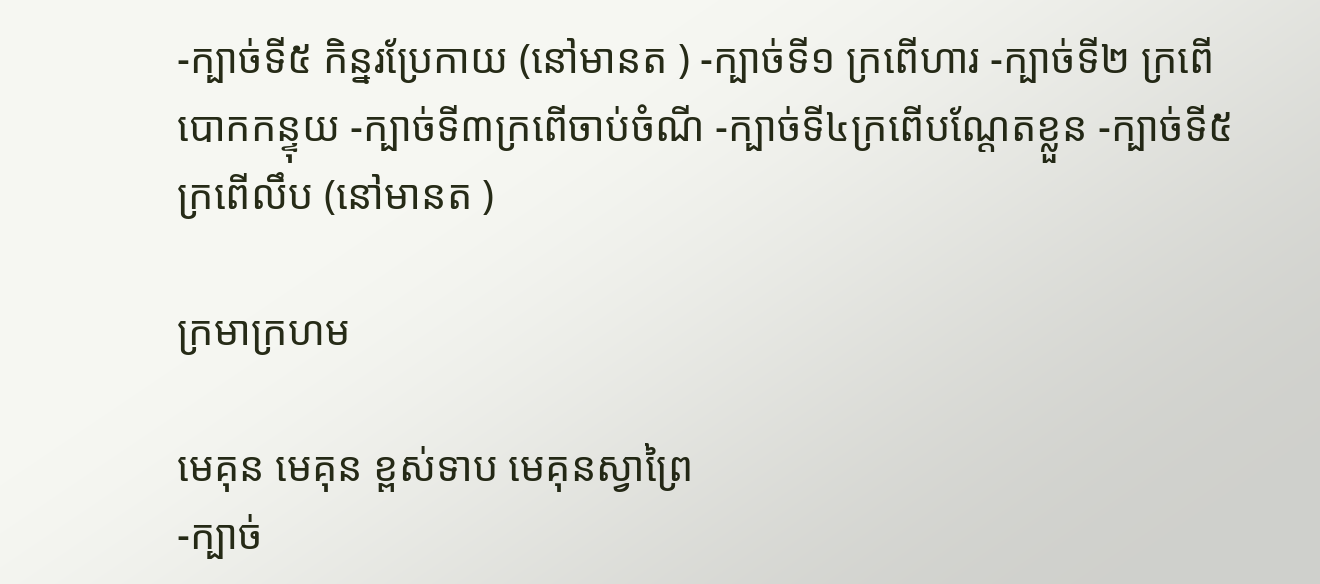-ក្បាច់ទី៥ កិន្នរប្រែកាយ (នៅមានត ) -ក្បាច់ទី១ ក្រពើហារ -ក្បាច់ទី២ ក្រពើបោកកន្ទុយ -ក្បាច់ទី៣ក្រពើចាប់ចំណី -ក្បាច់ទី៤ក្រពើបណ្ដែតខ្លួន -ក្បាច់ទី៥ ក្រពើលឹប (នៅមានត )

ក្រមាក្រហម

មេគុន មេគុន ខ្ពស់ទាប មេគុនស្វាព្រៃ
-ក្បាច់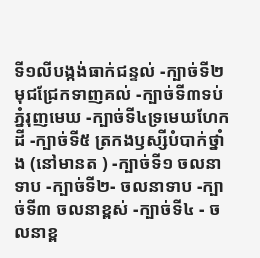ទី១លីបង្កង់ធាក់ជន្ទល់ -ក្បាច់ទី២ មុជជ្រែកទាញគល់ -ក្បាច់ទី៣ទប់ភ្នំរុញមេឃ -ក្បាច់ទី៤ទ្រមេឃហែកដី -ក្បាច់ទី៥ ត្រកងឫស្សីបំបាក់ថ្នាំង (នៅមានត ) -ក្បាច់ទី១ ចលនាទាប -ក្បាច់ទី២- ចលនាទាប -ក្បាច់ទី៣ ចលនាខ្ពស់ -ក្បាច់ទី៤ - ចលនាខ្ព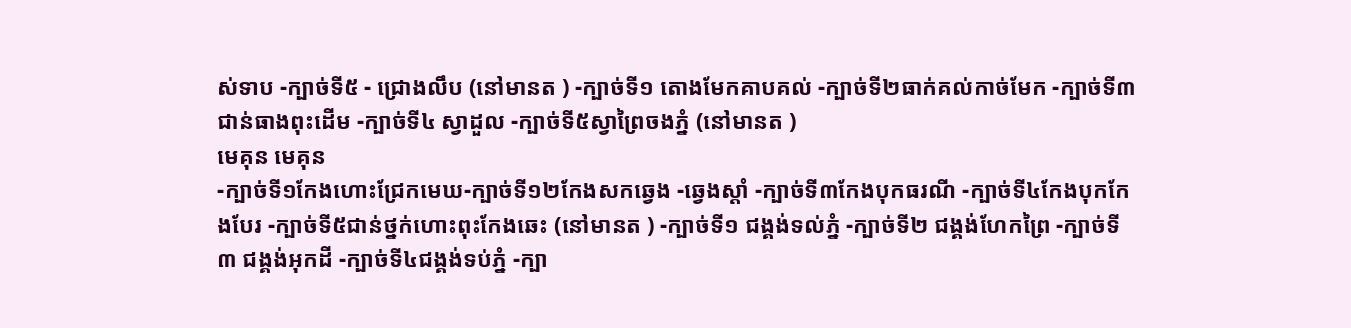ស់ទាប -ក្បាច់ទី៥ - ជ្រោងលឹប (នៅមានត ) -ក្បាច់ទី១ តោងមែកគាបគល់ -ក្បាច់ទី២ធាក់គល់កាច់មែក -ក្បាច់ទី៣ជាន់ធាងពុះដើម -ក្បាច់ទី៤ ស្វាដួល -ក្បាច់ទី៥ស្វាព្រៃចងភ្នំ (នៅមានត )
មេគុន មេគុន
-ក្បាច់ទី១កែងហោះជ្រែកមេឃ-ក្បាច់ទី១២កែងសកឆ្វេង -ឆ្វេងស្ដាំ -ក្បាច់ទី៣កែងបុកធរណី -ក្បាច់ទី៤កែងបុកកែងបែរ -ក្បាច់ទី៥ជាន់ថ្នក់ហោះពុះកែងឆេះ (នៅមានត ) -ក្បាច់ទី១ ជង្គង់ទល់ភ្នំ -ក្បាច់ទី២ ជង្គង់ហែកព្រៃ -ក្បាច់ទី៣ ជង្គង់អុកដី -ក្បាច់ទី៤ជង្គង់ទប់ភ្នំ -ក្បា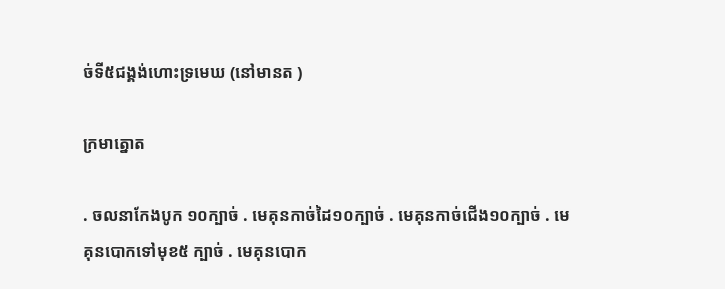ច់ទី៥ជង្គង់ហោះទ្រមេឃ (នៅមានត )

ក្រមាត្នោត

. ចលនាកែងបូក ១០ក្បាច់ . មេគុនកាច់ដៃ១០ក្បាច់ . មេគុនកាច់ជើង១០ក្បាច់ . មេគុនបោកទៅមុខ៥ ក្បាច់ . មេគុនបោក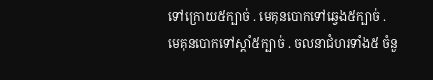ទៅក្រោយ៥ក្បាច់ . មេគុនបោកទៅឆ្វេង៥ក្បាច់ . មេគុនបោកទៅស្ដាំ៥ក្បាច់ . ចលនាជំហរទាំង៥ ចំនួ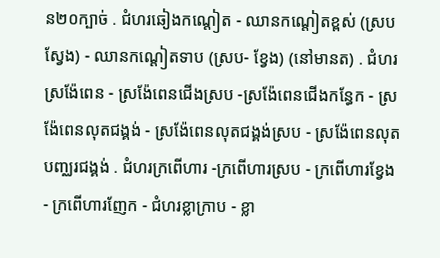ន២០ក្បាច់ . ជំហរឆៀងកណ្ដៀត - ឈានកណ្ដៀតខ្ពស់ (ស្របស្វែង) - ឈានកណ្ដៀតទាប (ស្រប- ខ្វែង) (នៅមានត) . ជំហរស្រង៉ែពេន - ស្រង៉ែពេនជើងស្រប -ស្រង៉ែពេនជើងកន្ធែក - ស្រង៉ែពេនលុតជង្គង់ - ស្រង៉ែពេនលុតជង្គង់ស្រប - ស្រង៉ែពេនលុតបញ្ឈរជង្គង់ . ជំហរក្រពើហារ -ក្រពើហារស្រប - ក្រពើហារខ្វែង - ក្រពើហារញែក - ជំហរខ្លាក្រាប - ខ្លា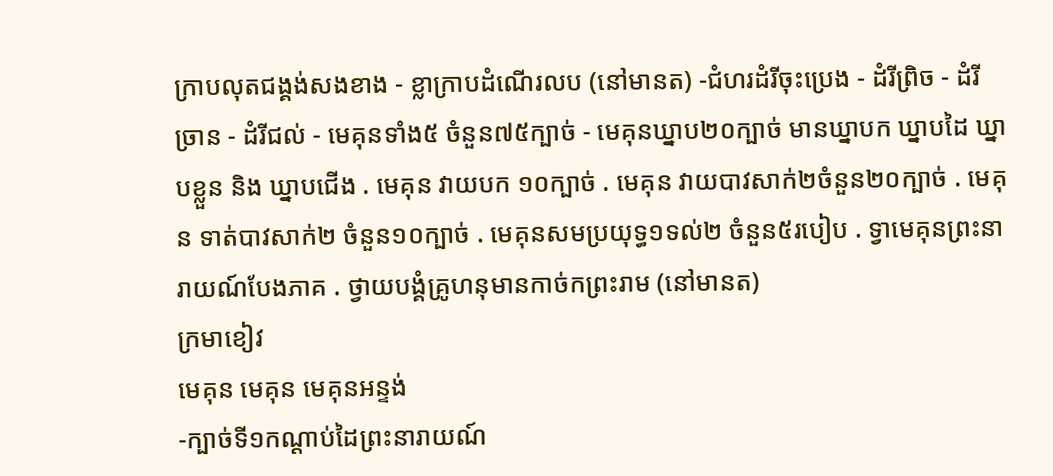ក្រាបលុតជង្គង់សងខាង - ខ្លាក្រាបដំណើរលប (នៅមានត) -ជំហរដំរីចុះប្រេង - ដំរីព្រិច - ដំរីច្រាន - ដំរីជល់ - មេគុនទាំង៥ ចំនួន៧៥ក្បាច់ - មេគុនឃ្នាប២០ក្បាច់ មានឃ្នាបក ឃ្នាបដៃ ឃ្នាបខ្លួន និង ឃ្នាបជើង . មេគុន វាយបក ១០ក្បាច់ . មេគុន វាយបាវសាក់២ចំនួន២០ក្បាច់ . មេគុន ទាត់បាវសាក់២ ចំនួន១០ក្បាច់ . មេគុនសមប្រយុទ្ធ១ទល់២ ចំនួន៥របៀប . ទ្វាមេគុនព្រះនារាយណ៍បែងភាគ . ថ្វាយបង្គំគ្រូហនុមានកាច់កព្រះរាម (នៅមានត)
ក្រមាខៀវ
មេគុន មេគុន មេគុនអន្ទង់
-ក្បាច់ទី១កណ្ដាប់ដៃព្រះនារាយណ៍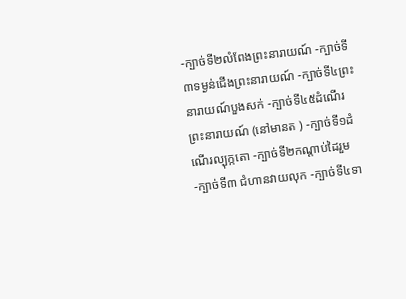-ក្បាច់ទី២លំពែងព្រះនារាយណ៍ -ក្បាច់ទី៣ទម្ងន់ជើងព្រះនារាយណ៍ -ក្បាច់ទី៤ព្រះនារាយណ៍បួងសក់ -ក្បាច់ទី៤៥ដំណើរព្រះនារាយណ៍ (នៅមានត ) -ក្បាច់ទី១ដំណើរល្បុក្កតោ -ក្បាច់ទី២កណ្ដាប់ដៃរួម -ក្បាច់ទី៣ ជំហានវាយលុក -ក្បាច់ទី៤ទា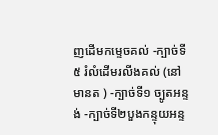ញដើមកម្ទេចគល់ -ក្បាច់ទី៥ រំលំដើមរលីងគល់ (នៅមានត ) -ក្បាច់ទី១ ច្បូតអន្ទង់ -ក្បាច់ទី២បួងកន្ទុយអន្ទ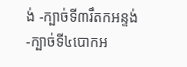ង់ -ក្បាច់ទី៣រឹតកអន្ទង់ -ក្បាច់ទី៤បោកអ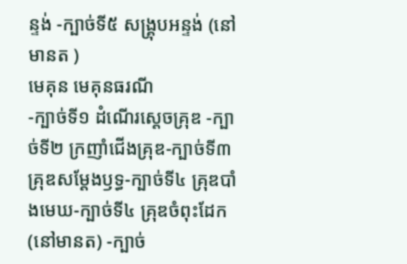ន្ទង់ -ក្បាច់ទី៥ សង្គ្រុបអន្ទង់ (នៅមានត )
មេគុន មេគុនធរណី
-ក្បាច់ទី១ ដំណើរស្ដេចគ្រុឌ -ក្បាច់ទី២ ក្រញាំជើងគ្រុឌ-ក្បាច់ទី៣ គ្រុឌសម្ដែងឫទ្ធ-ក្បាច់ទី៤ គ្រុឌបាំងមេឃ-ក្បាច់ទី៤ គ្រុឌចំពុះដែក (នៅមានត) -ក្បាច់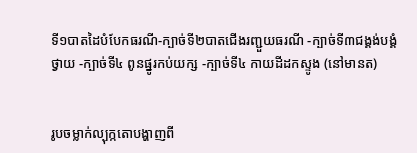ទី១បាតដៃបំបែកធរណី-ក្បាច់ទី២បាតជើងរញ្ជួយធរណី -ក្បាច់ទី៣ជង្គង់បង្គំថ្វាយ -ក្បាច់ទី៤ ពូនផ្នូរកប់យក្ស -ក្បាច់ទី៤ កាយដីដកស្ទូង (នៅមានត)


រូបចម្លាក់ល្បុក្កតោបង្ហាញពី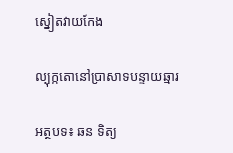ស្នៀតវាយកែង

ល្បុក្កតោនៅប្រាសាទបន្ទាយឆ្មារ

អត្ថបទ៖ ឆន ទិត្យ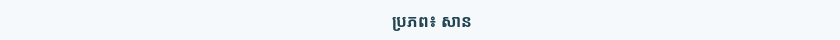ប្រភព៖ សាន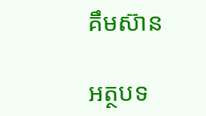គឹមស៊ាន

អត្ថបទ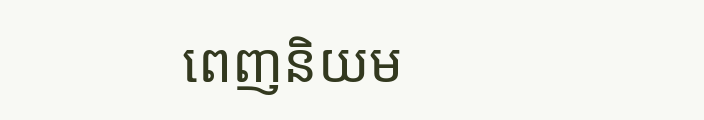ពេញនិយម